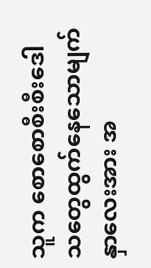သူက စောစောစီးစီးဒေါသတွေထွက်နေသောမျက်နှာလေးအား အ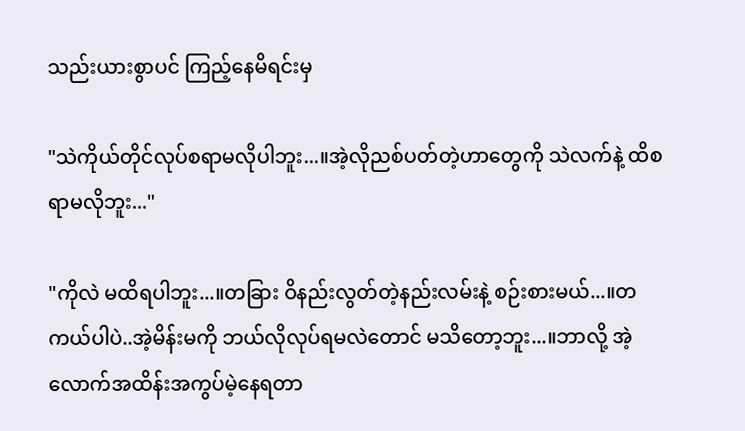သည်းယားစွာပင် ကြည့်နေမိရင်းမှ

"သဲကိုယ်တိုင်လုပ်စရာမလိုပါဘူး...။အဲ့လိုညစ်ပတ်တဲ့ဟာတွေကို သဲလက်နဲ့ ထိစရာမလိုဘူး..."

"ကိုလဲ မထိရပါဘူး...။တခြား ဝိနည်းလွတ်တဲ့နည်းလမ်းနဲ့ စဉ်းစားမယ်...။တကယ်ပါပဲ..အဲ့မိန်းမကို ဘယ်လိုလုပ်ရမလဲတောင် မသိတော့ဘူး...။ဘာလို့ အဲ့လောက်အထိန်းအကွပ်မဲ့နေရတာ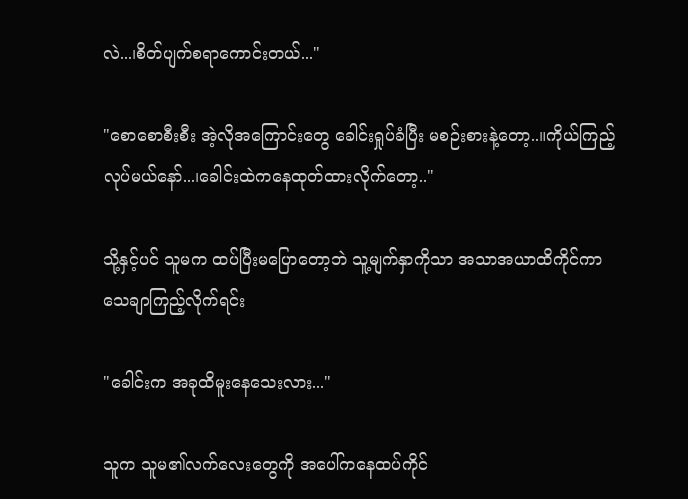လဲ...၊စိတ်ပျက်စရာကောင်းတယ်..."

"စောစောစီးစီး အဲ့လိုအကြောင်းတွေ ခေါင်းရှုပ်ခံပြီး မစဉ်းစားနဲ့တော့..။ကိုယ်ကြည့်လုပ်မယ်နော်...၊ခေါင်းထဲကနေထုတ်ထားလိုက်တော့.."

သို့နှင့်ပင် သူမက ထပ်ပြီးမပြောတော့ဘဲ သူ့မျက်နှာကိုသာ အသာအယာထိကိုင်ကာ သေချာကြည့်လိုက်ရင်း

"ခေါင်းက အခုထိမူးနေသေးလား..."

သူက သူမ၏လက်လေးတွေကို အပေါ်ကနေထပ်ကိုင်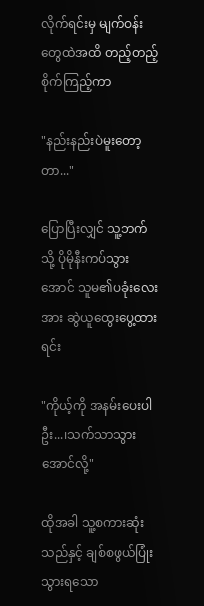လိုက်ရင်းမှ မျက်ဝန်းတွေထဲအထိ တည့်တည့်စိုက်ကြည့်ကာ

"နည်းနည်းပဲမူးတော့တာ..."

ပြောပြီးလျှင် သူ့ဘက်သို့ ပိုမိုနီးကပ်သွားအောင် သူမ၏ပခုံးလေးအား ဆွဲယူထွေးပွေ့ထားရင်း

"ကိုယ့်ကို အနမ်းပေးပါဦး...၊သက်သာသွားအောင်လို့"

ထိုအခါ သူ့စကားဆုံးသည်နှင့် ချစ်စဖွယ်ပြုံးသွားရသော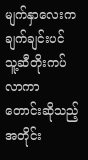မျက်နှာလေးက ချက်ချင်းပင် သူ့ဆီတိုးကပ်လာကာ တောင်းဆိုသည့်အတိုင်း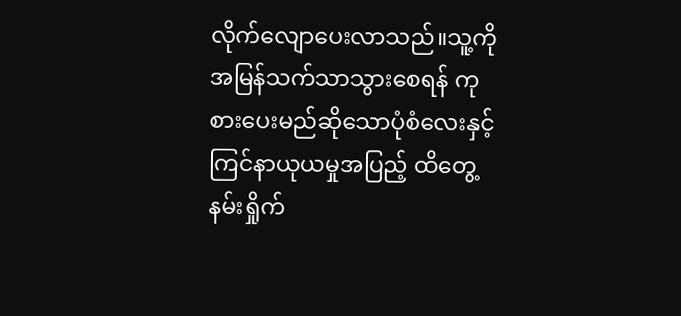လိုက်လျောပေးလာသည်။သူ့ကို အမြန်သက်သာသွားစေရန် ကုစားပေးမည်ဆိုသောပုံစံလေးနှင့် ကြင်နာယုယမှုအပြည့် ထိတွေ့နမ်းရှိုက်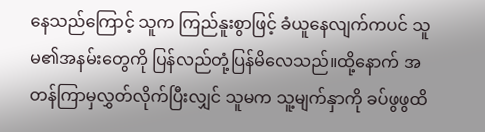နေသည်ကြောင့် သူက ကြည်နူးစွာဖြင့် ခံယူနေလျက်ကပင် သူမ၏အနမ်းတွေကို ပြန်လည်တုံ့ပြန်မိလေသည်။ထို့နောက် အတန်ကြာမှလွှတ်လိုက်ပြီးလျှင် သူမက သူ့မျက်နှာကို ခပ်ဖွဖွထိ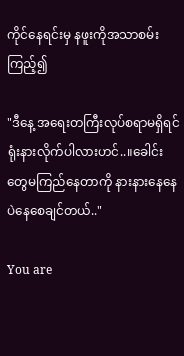ကိုင်နေရင်းမှ နဖူးကိုအသာစမ်းကြည့်၍

"ဒီနေ့ အရေးတကြီးလုပ်စရာမရှိရင် ရုံးနားလိုက်ပါလားဟင်..။ခေါင်းတွေမကြည်နေတာကို နားနားနေနေပဲနေစေချင်တယ်.."

You are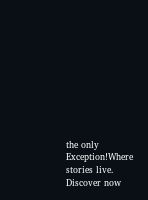the only Exception!Where stories live. Discover now